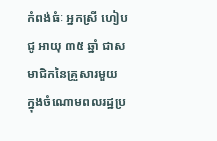កំពង់ធំៈ អ្នកស្រី ហៀប ជូ អាយុ ៣៥ ឆ្នាំ ជាសមាជិកនៃគ្រួសារមួយ ក្នុងចំណោមពលរដ្ឋប្រ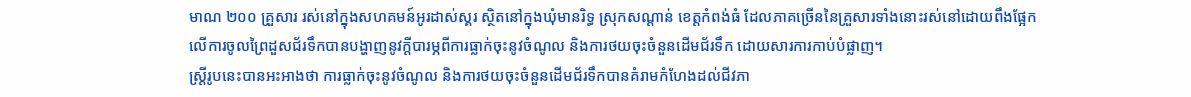មាណ ២០០ គ្រួសារ រស់នៅក្នុងសហគមន៍អូរដាស់ស្គរ ស្ថិតនៅក្នុងឃុំមានរិទ្ធ ស្រុកសណ្ដាន់ ខេត្តកំពង់ធំ ដែលភាគច្រើននៃគ្រួសារទាំងនោះរស់នៅដោយពឹងផ្អែកលើការចូលព្រៃដួសជ័រទឹកបានបង្ហាញនូវក្ដីបារម្ភពីការធ្លាក់ចុះនូវចំណូល និងការថយចុះចំនួនដើមជ័រទឹក ដោយសារការកាប់បំផ្លាញ។
ស្ត្រីរូបនេះបានអះអាងថា ការធ្លាក់ចុះនូវចំណូល និងការថយចុះចំនួនដើមជ័រទឹកបានគំរាមកំហែងដល់ជីវភា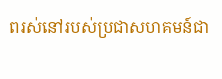ពរស់នៅរបស់ប្រជាសហគមន៍ជា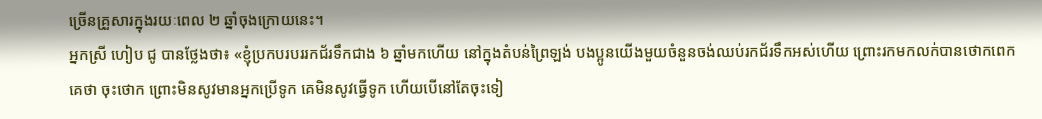ច្រើនគ្រួសារក្នុងរយៈពេល ២ ឆ្នាំចុងក្រោយនេះ។
អ្នកស្រី ហៀប ជូ បានថ្លែងថា៖ «ខ្ញុំប្រកបរបររកជ័រទឹកជាង ៦ ឆ្នាំមកហើយ នៅក្នុងតំបន់ព្រៃឡង់ បងប្អូនយើងមួយចំនួនចង់ឈប់រកជ័រទឹកអស់ហើយ ព្រោះរកមកលក់បានថោកពេក គេថា ចុះថោក ព្រោះមិនសូវមានអ្នកប្រើទូក គេមិនសូវធ្វើទូក ហើយបើនៅតែចុះទៀ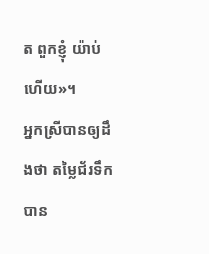ត ពួកខ្ញុំ យ៉ាប់ហើយ»។
អ្នកស្រីបានឲ្យដឹងថា តម្លៃជ័រទឹកបាន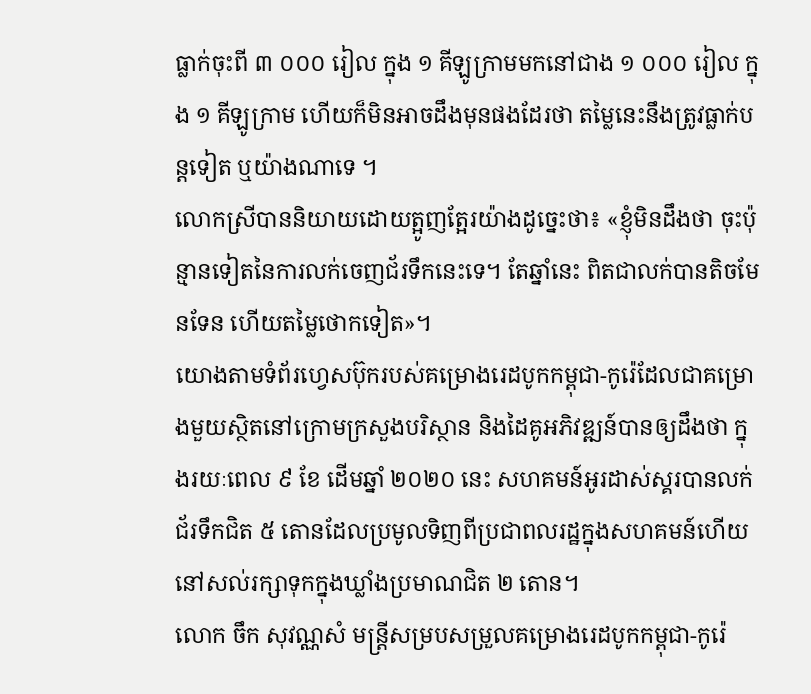ធ្លាក់ចុះពី ៣ ០០០ រៀល ក្នុង ១ គីឡូក្រាមមកនៅជាង ១ ០០០ រៀល ក្នុង ១ គីឡូក្រាម ហើយក៏មិនអាចដឹងមុនផងដែរថា តម្លៃនេះនឹងត្រូវធ្លាក់បន្តទៀត ឬយ៉ាងណាទេ ។
លោកស្រីបាននិយាយដោយត្អូញត្អែរយ៉ាងដូច្នេះថា៖ «ខ្ញុំមិនដឹងថា ចុះប៉ុន្មានទៀតនៃការលក់ចេញជ័រទឹកនេះទេ។ តែឆ្នាំនេះ ពិតជាលក់បានតិចមែនទែន ហើយតម្លៃថោកទៀត»។
យោងតាមទំព័រហ្វេសប៊ុករបស់គម្រោងរេដបូកកម្ពុជា-កូរ៉េដែលជាគម្រោងមួយស្ថិតនៅក្រោមក្រសួងបរិស្ថាន និងដៃគូអភិវឌ្ឍន៍បានឲ្យដឹងថា ក្នុងរយៈពេល ៩ ខែ ដើមឆ្នាំ ២០២០ នេះ សហគមន៍អូរដាស់ស្គរបានលក់ជ័រទឹកជិត ៥ តោនដែលប្រមូលទិញពីប្រជាពលរដ្ឋក្នុងសហគមន៍ហើយនៅសល់រក្សាទុកក្នុងឃ្លាំងប្រមាណជិត ២ តោន។
លោក ចឹក សុវណ្ណសំ មន្ត្រីសម្របសម្រួលគម្រោងរេដបូកកម្ពុជា-កូរ៉េ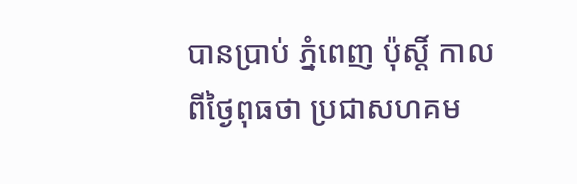បានប្រាប់ ភ្នំពេញ ប៉ុស្តិ៍ កាលពីថ្ងៃពុធថា ប្រជាសហគម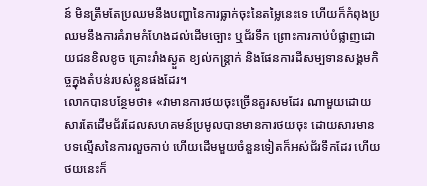ន៍ មិនត្រឹមតែប្រឈមនឹងបញ្ហានៃការធ្លាក់ចុះនៃតម្លៃនេះទេ ហើយក៏កំពុងប្រឈមនឹងការគំរាមកំហែងដល់ដើមច្បោះ ឬជ័រទឹក ព្រោះការកាប់បំផ្លាញដោយជនខិលខូច គ្រោះរាំងស្ងួត ខ្យល់កន្ត្រាក់ និងផែនការដីសម្បទានសង្គមកិច្ចក្នុងតំបន់របស់ខ្លួនផងដែរ។
លោកបានបន្ថែមថា៖ «វាមានការថយចុះច្រើនគួរសមដែរ ណាមួយដោយសារតែដើមជ័រដែលសហគមន៍ប្រមូលបានមានការថយចុះ ដោយសារមានបទល្មើសនៃការលួចកាប់ ហើយដើមមួយចំនួនទៀតក៏អស់ជ័រទឹកដែរ ហើយថយនេះក៏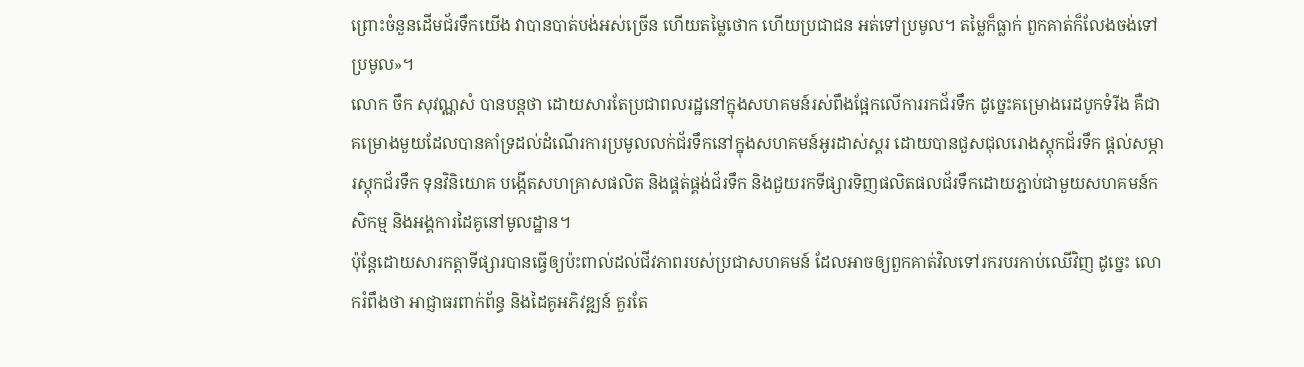ព្រោះចំនួនដើមជ័រទឹកយើង វាបានបាត់បង់អស់ច្រើន ហើយតម្លៃថោក ហើយប្រជាជន អត់ទៅប្រមូល។ តម្លៃក៏ធ្លាក់ ពួកគាត់ក៏លែងចង់ទៅប្រមូល»។
លោក ចឹក សុវណ្ណសំ បានបន្តថា ដោយសារតែប្រជាពលរដ្ឋនៅក្នុងសហគមន៍រស់ពឹងផ្អែកលើការរកជ័រទឹក ដូច្នេះគម្រោងរេដបូកទំរីង គឺជាគម្រោងមួយដែលបានគាំទ្រដល់ដំណើរការប្រមូលលក់ជ័រទឹកនៅក្នុងសហគមន៍អូរដាស់ស្គរ ដោយបានជួសជុលរោងស្តុកជ័រទឹក ផ្តល់សម្ភារស្តុកជ័រទឹក ទុនវិនិយោគ បង្កើតសហគ្រាសផលិត និងផ្គត់ផ្គង់ជ័រទឹក និងជួយរកទីផ្សារទិញផលិតផលជ័រទឹកដោយភ្ជាប់ជាមួយសហគមន៍កសិកម្ម និងអង្គការដៃគូនៅមូលដ្ឋាន។
ប៉ុន្តែដោយសារកត្តាទីផ្សារបានធ្វើឲ្យប៉ះពាល់ដល់ជីវភាពរបស់ប្រជាសហគមន៍ ដែលអាចឲ្យពួកគាត់វិលទៅរករបរកាប់ឈើវិញ ដូច្នេះ លោករំពឹងថា អាជ្ញាធរពាក់ព័ន្ធ និងដៃគូអភិវឌ្ឍន៍ គួរតែ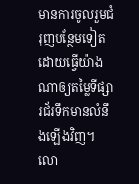មានការចូលរួមជំរុញបន្ថែមទៀត ដោយធ្វើយ៉ាងណាឲ្យតម្លៃទីផ្សារជ័រទឹកមានលំនឹងឡើងវិញ។
លោ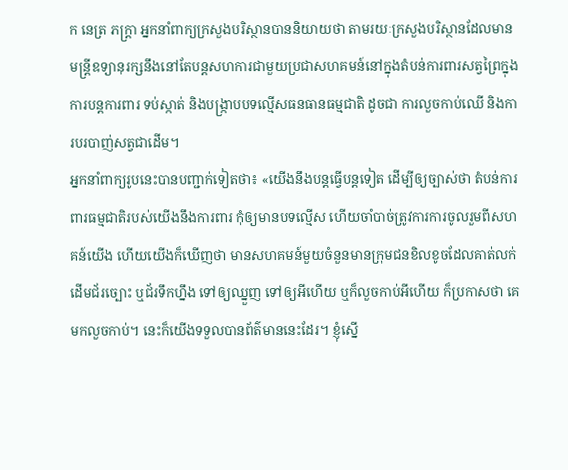ក នេត្រ ភក្ត្រា អ្នកនាំពាក្យក្រសួងបរិស្ថានបាននិយាយថា តាមរយៈក្រសួងបរិស្ថានដែលមានមន្ត្រីឧទ្យានុរក្សនឹងនៅតែបន្តសហការជាមួយប្រជាសហគមន៍នៅក្នុងតំបន់ការពារសត្វព្រៃក្នុងការបន្តការពារ ទប់ស្កាត់ និងបង្ក្រាបបទល្មើសធនធានធម្មជាតិ ដូចជា ការលួចកាប់ឈើ និងការបរបាញ់សត្វជាដើម។
អ្នកនាំពាក្យរូបនេះបានបញ្ជាក់ទៀតថា៖ «យើងនឹងបន្តធ្វើបន្តទៀត ដើម្បីឲ្យច្បាស់ថា តំបន់ការពារធម្មជាតិរបស់យើងនឹងការពារ កុំឲ្យមានបទល្មើស ហើយចាំបាច់ត្រូវការការចូលរួមពីសហគន៍យើង ហើយយើងក៏ឃើញថា មានសហគមន៍មួយចំនួនមានក្រុមជនខិលខូចដែលគាត់លក់ដើមជ័រច្បោះ ឬជ័រទឹកហ្នឹង ទៅឲ្យឈ្នួញ ទៅឲ្យអីហើយ ឬក៏លួចកាប់អីហើយ ក៏ប្រកាសថា គេមកលួចកាប់។ នេះក៏យើងទទួលបានព័ត៌មាននេះដែរ។ ខ្ញុំស្នើ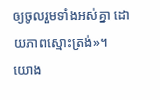ឲ្យចូលរួមទាំងអស់គ្នា ដោយភាពស្មោះត្រង់»។
យោង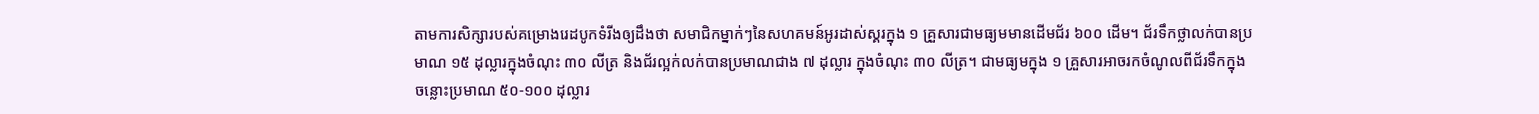តាមការសិក្សារបស់គម្រោងរេដបូកទំរីងឲ្យដឹងថា សមាជិកម្នាក់ៗនៃសហគមន៍អូរដាស់ស្គរក្នុង ១ គ្រួសារជាមធ្យមមានដើមជ័រ ៦០០ ដើម។ ជ័រទឹកថ្លាលក់បានប្រមាណ ១៥ ដុល្លារក្នុងចំណុះ ៣០ លីត្រ និងជ័រល្អក់លក់បានប្រមាណជាង ៧ ដុល្លារ ក្នុងចំណុះ ៣០ លីត្រ។ ជាមធ្យមក្នុង ១ គ្រួសារអាចរកចំណូលពីជ័រទឹកក្នុងចន្លោះប្រមាណ ៥០-១០០ ដុល្លារ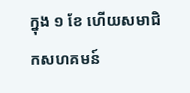ក្នុង ១ ខែ ហើយសមាជិកសហគមន៍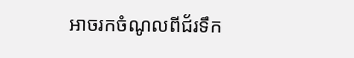អាចរកចំណូលពីជ័រទឹក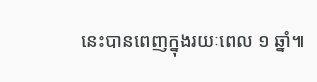នេះបានពេញក្នុងរយៈពេល ១ ឆ្នាំ៕